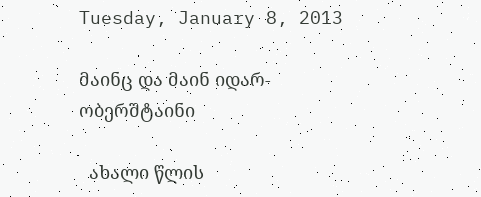Tuesday, January 8, 2013

მაინც და მაინ იდარ-ობერშტაინი

  ახალი წლის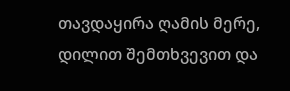თავდაყირა ღამის მერე, დილით შემთხვევით და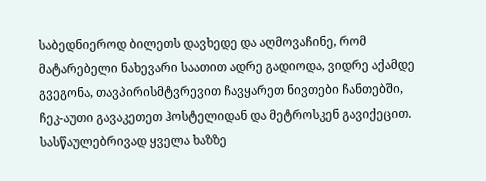საბედნიეროდ ბილეთს დავხედე და აღმოვაჩინე, რომ მატარებელი ნახევარი საათით ადრე გადიოდა, ვიდრე აქამდე გვეგონა, თავპირისმტვრევით ჩავყარეთ ნივთები ჩანთებში, ჩეკ-აუთი გავაკეთეთ ჰოსტელიდან და მეტროსკენ გავიქეცით. სასწაულებრივად ყველა ხაზზე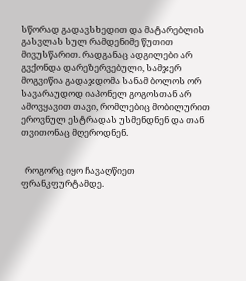სწორად გადავსხედით და მატარებლის გასვლას სულ რამდენიმე წუთით მივუსწარით. რადგანაც ადგილები არ გვქონდა დარეზერვებული, სამჯერ მოგვიწია გადაჯდომა სანამ ბოლოს ორ სავარაუდოდ იაპონელ გოგოსთან არ ამოვყავით თავი, რომლებიც მობილურით ეროვნულ ესტრადას უსმენდნენ და თან თვითონაც მღეროდნენ.


  როგორც იყო ჩავაღწიეთ ფრანკფურტამდე.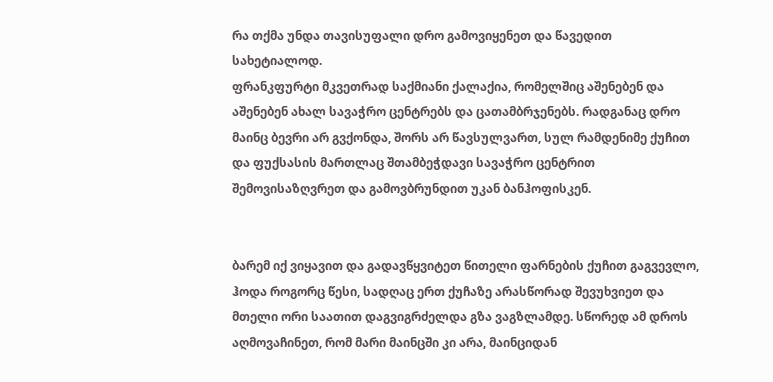რა თქმა უნდა თავისუფალი დრო გამოვიყენეთ და წავედით სახეტიალოდ.
ფრანკფურტი მკვეთრად საქმიანი ქალაქია, რომელშიც აშენებენ და აშენებენ ახალ სავაჭრო ცენტრებს და ცათამბრჯენებს. რადგანაც დრო მაინც ბევრი არ გვქონდა, შორს არ წავსულვართ, სულ რამდენიმე ქუჩით და ფუქსასის მართლაც შთამბეჭდავი სავაჭრო ცენტრით შემოვისაზღვრეთ და გამოვბრუნდით უკან ბანჰოფისკენ.


ბარემ იქ ვიყავით და გადავწყვიტეთ წითელი ფარნების ქუჩით გაგვევლო, ჰოდა როგორც წესი, სადღაც ერთ ქუჩაზე არასწორად შევუხვიეთ და მთელი ორი საათით დაგვიგრძელდა გზა ვაგზლამდე. სწორედ ამ დროს აღმოვაჩინეთ, რომ მარი მაინცში კი არა, მაინციდან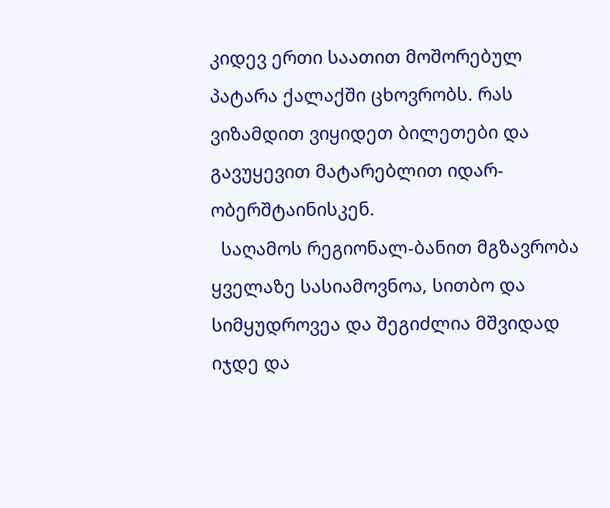კიდევ ერთი საათით მოშორებულ პატარა ქალაქში ცხოვრობს. რას ვიზამდით ვიყიდეთ ბილეთები და გავუყევით მატარებლით იდარ-ობერშტაინისკენ.
  საღამოს რეგიონალ-ბანით მგზავრობა ყველაზე სასიამოვნოა, სითბო და სიმყუდროვეა და შეგიძლია მშვიდად იჯდე და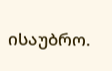ისაუბრო.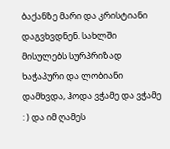ბაქანზე მარი და კრისტიანი დაგვხვდნენ. სახლში მისულებს სურპრიზად ხაჭაპური და ლობიანი დამხვდა, ჰოდა ვჭამე და ვჭამე : ) და იმ ღამეს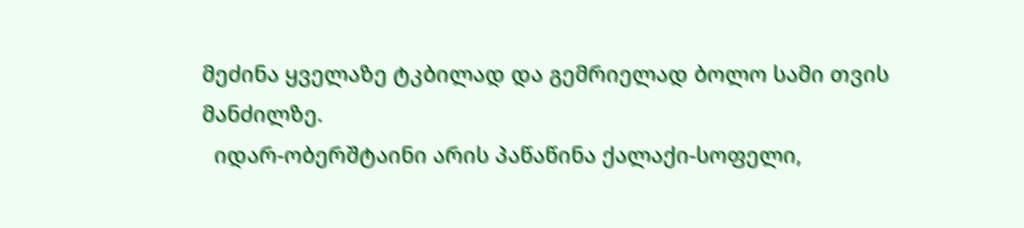მეძინა ყველაზე ტკბილად და გემრიელად ბოლო სამი თვის მანძილზე.
  იდარ-ობერშტაინი არის პაწაწინა ქალაქი-სოფელი,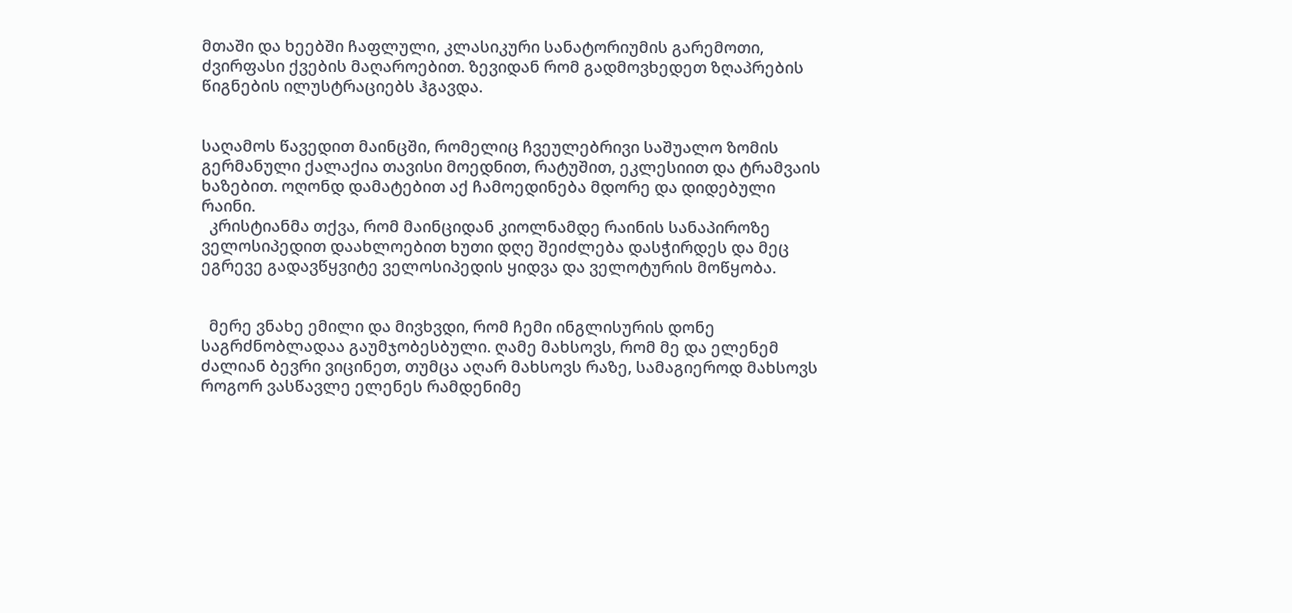მთაში და ხეებში ჩაფლული, კლასიკური სანატორიუმის გარემოთი, ძვირფასი ქვების მაღაროებით. ზევიდან რომ გადმოვხედეთ ზღაპრების წიგნების ილუსტრაციებს ჰგავდა.


საღამოს წავედით მაინცში, რომელიც ჩვეულებრივი საშუალო ზომის გერმანული ქალაქია თავისი მოედნით, რატუშით, ეკლესიით და ტრამვაის ხაზებით. ოღონდ დამატებით აქ ჩამოედინება მდორე და დიდებული რაინი.
  კრისტიანმა თქვა, რომ მაინციდან კიოლნამდე რაინის სანაპიროზე ველოსიპედით დაახლოებით ხუთი დღე შეიძლება დასჭირდეს და მეც ეგრევე გადავწყვიტე ველოსიპედის ყიდვა და ველოტურის მოწყობა.


  მერე ვნახე ემილი და მივხვდი, რომ ჩემი ინგლისურის დონე საგრძნობლადაა გაუმჯობესბული. ღამე მახსოვს, რომ მე და ელენემ ძალიან ბევრი ვიცინეთ, თუმცა აღარ მახსოვს რაზე, სამაგიეროდ მახსოვს როგორ ვასწავლე ელენეს რამდენიმე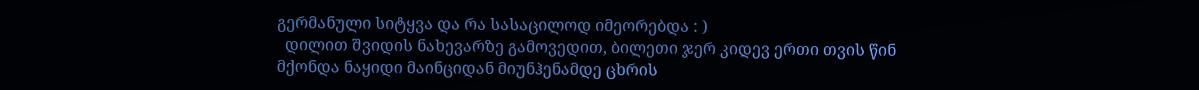გერმანული სიტყვა და რა სასაცილოდ იმეორებდა : )
  დილით შვიდის ნახევარზე გამოვედით, ბილეთი ჯერ კიდევ ერთი თვის წინ მქონდა ნაყიდი მაინციდან მიუნჰენამდე ცხრის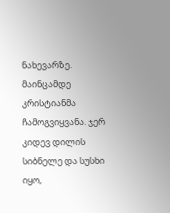ნახევარზე. მაინცამდე კრისტიანმა ჩამოგვიყვანა. ჯერ კიდევ დილის სიბნელე და სუსხი იყო,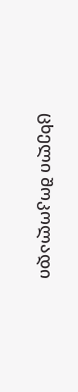ცხელი შოკოლადი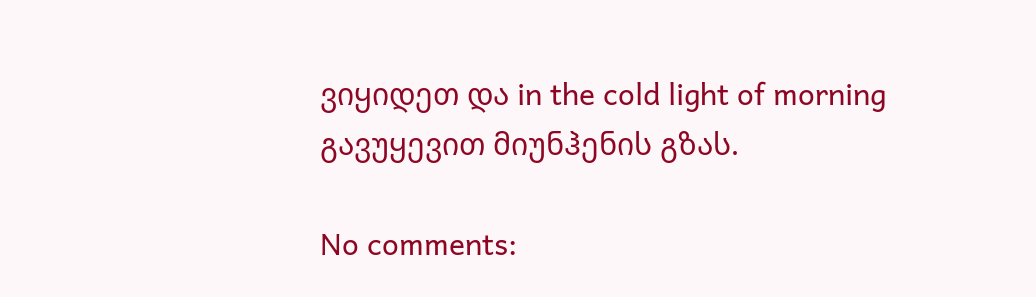ვიყიდეთ და in the cold light of morning გავუყევით მიუნჰენის გზას.

No comments: